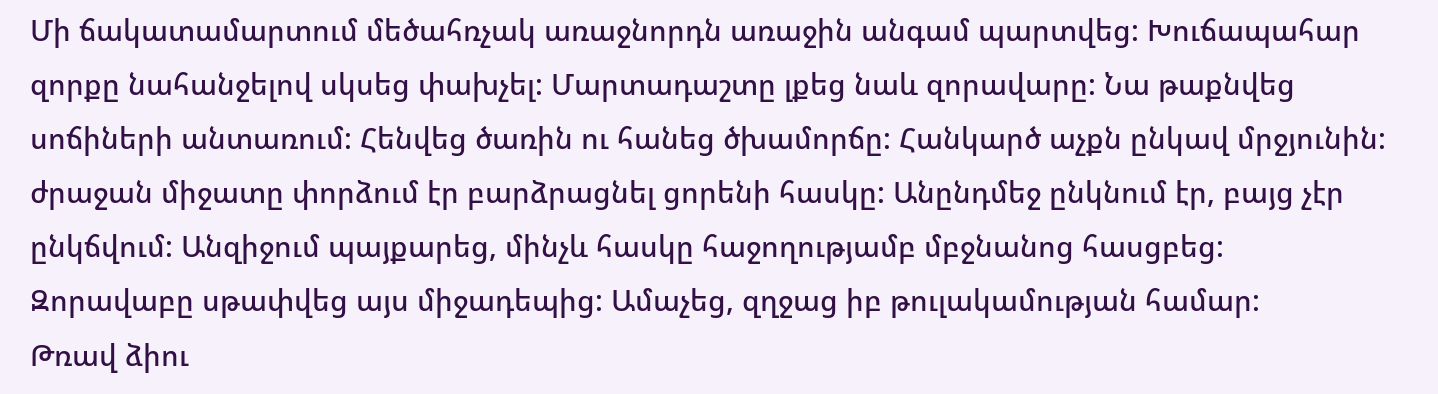Մի ճակատամարտում մեծահռչակ առաջնորդն առաջին անգամ պարտվեց: Խուճապահար զորքը նահանջելով սկսեց փախչել: Մարտադաշտը լքեց նաև զորավարը: Նա թաքնվեց սոճիների անտառում: Հենվեց ծառին ու հանեց ծխամորճը: Հանկարծ աչքն ընկավ մրջյունին: ժրաջան միջատը փորձում էր բարձրացնել ցորենի հասկը: Անընդմեջ ընկնում էր, բայց չէր ընկճվում: Անզիջում պայքարեց, մինչև հասկը հաջողությամբ մբջնանոց հասցբեց:
Զորավաբը սթափվեց այս միջադեպից: Ամաչեց, զղջաց իբ թուլակամության համար:
Թռավ ձիու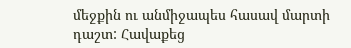մեջքին ու անմիջապես հասավ մարտի դաշտ: Հավաքեց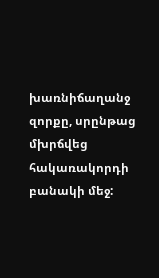խառնիճաղանջ զորքը, սրընթաց մխրճվեց հակառակորդի բանակի մեջ: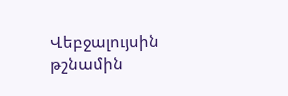Վեբջալույսին թշնամին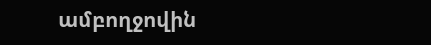ամբողջովին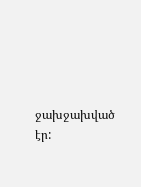ջախջախված էր: